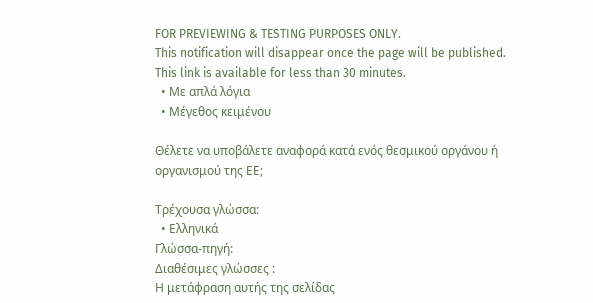FOR PREVIEWING & TESTING PURPOSES ONLY.
This notification will disappear once the page will be published.
This link is available for less than 30 minutes.
  • Με απλά λόγια
  • Μέγεθος κειμένου

Θέλετε να υποβάλετε αναφορά κατά ενός θεσμικού οργάνου ή οργανισμού της ΕΕ;

Τρέχουσα γλώσσα:
  • Ελληνικά
Γλώσσα-πηγή:
Διαθέσιμες γλώσσες :
Η μετάφραση αυτής της σελίδας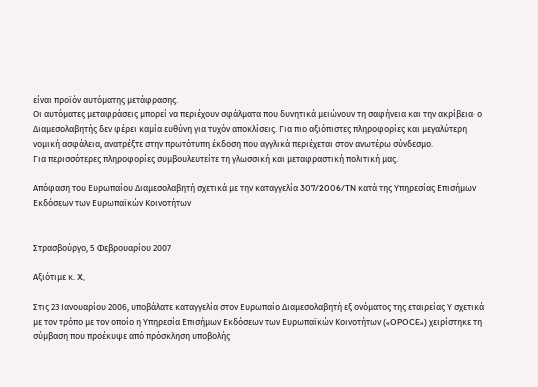είναι προϊόν αυτόματης μετάφρασης.
Οι αυτόματες μεταφράσεις μπορεί να περιέχουν σφάλματα που δυνητικά μειώνουν τη σαφήνεια και την ακρίβεια· ο Διαμεσολαβητής δεν φέρει καμία ευθύνη για τυχόν αποκλίσεις. Για πιο αξιόπιστες πληροφορίες και μεγαλύτερη νομική ασφάλεια, ανατρέξτε στην πρωτότυπη έκδοση που αγγλικά περιέχεται στον ανωτέρω σύνδεσμο.
Για περισσότερες πληροφορίες συμβουλευτείτε τη γλωσσική και μεταφραστική πολιτική μας.

Απόφαση του Ευρωπαίου Διαμεσολαβητή σχετικά με την καταγγελία 307/2006/TN κατά της Υπηρεσίας Επισήμων Εκδόσεων των Ευρωπαϊκών Κοινοτήτων


Στρασβούργο, 5 Φεβρουαρίου 2007

Αξιότιμε κ. X,

Στις 23 Ιανουαρίου 2006, υποβάλατε καταγγελία στον Ευρωπαίο Διαμεσολαβητή εξ ονόματος της εταιρείας Υ σχετικά με τον τρόπο με τον οποίο η Υπηρεσία Επισήμων Εκδόσεων των Ευρωπαϊκών Κοινοτήτων («OPOCE») χειρίστηκε τη σύμβαση που προέκυψε από πρόσκληση υποβολής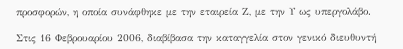προσφορών, η οποία συνάφθηκε με την εταιρεία Ζ, με την Υ ως υπεργολάβο.

Στις 16 Φεβρουαρίου 2006, διαβίβασα την καταγγελία στον γενικό διευθυντή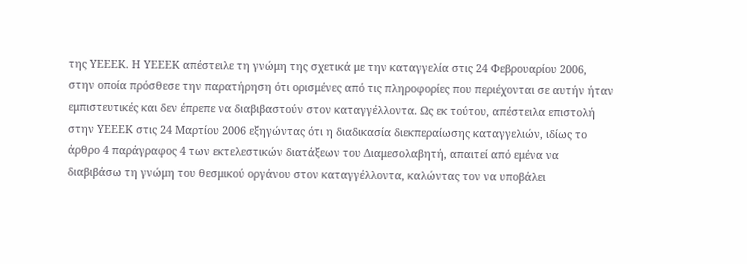της ΥΕΕΕΚ. Η ΥΕΕΕΚ απέστειλε τη γνώμη της σχετικά με την καταγγελία στις 24 Φεβρουαρίου 2006, στην οποία πρόσθεσε την παρατήρηση ότι ορισμένες από τις πληροφορίες που περιέχονται σε αυτήν ήταν εμπιστευτικές και δεν έπρεπε να διαβιβαστούν στον καταγγέλλοντα. Ως εκ τούτου, απέστειλα επιστολή στην ΥΕΕΕΚ στις 24 Μαρτίου 2006 εξηγώντας ότι η διαδικασία διεκπεραίωσης καταγγελιών, ιδίως το άρθρο 4 παράγραφος 4 των εκτελεστικών διατάξεων του Διαμεσολαβητή, απαιτεί από εμένα να διαβιβάσω τη γνώμη του θεσμικού οργάνου στον καταγγέλλοντα, καλώντας τον να υποβάλει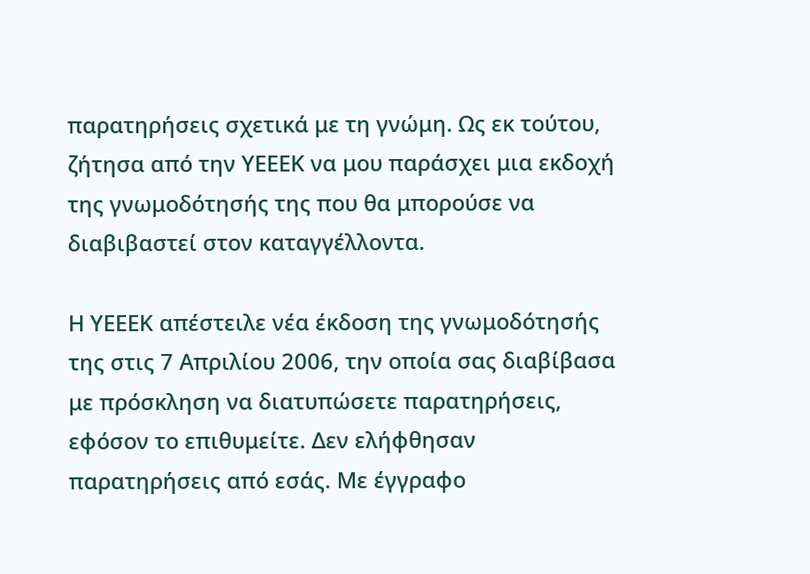παρατηρήσεις σχετικά με τη γνώμη. Ως εκ τούτου, ζήτησα από την ΥΕΕΕΚ να μου παράσχει μια εκδοχή της γνωμοδότησής της που θα μπορούσε να διαβιβαστεί στον καταγγέλλοντα.

Η ΥΕΕΕΚ απέστειλε νέα έκδοση της γνωμοδότησής της στις 7 Απριλίου 2006, την οποία σας διαβίβασα με πρόσκληση να διατυπώσετε παρατηρήσεις, εφόσον το επιθυμείτε. Δεν ελήφθησαν παρατηρήσεις από εσάς. Με έγγραφο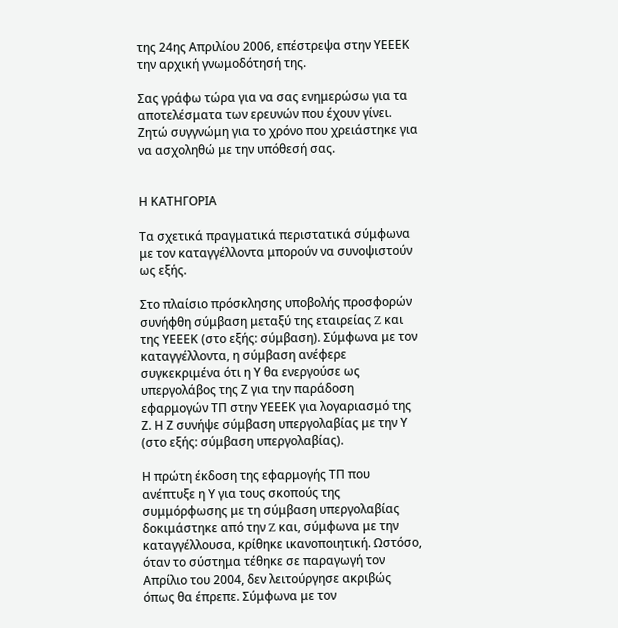της 24ης Απριλίου 2006, επέστρεψα στην ΥΕΕΕΚ την αρχική γνωμοδότησή της.

Σας γράφω τώρα για να σας ενημερώσω για τα αποτελέσματα των ερευνών που έχουν γίνει. Ζητώ συγγνώμη για το χρόνο που χρειάστηκε για να ασχοληθώ με την υπόθεσή σας.


Η ΚΑΤΗΓΟΡΙΑ

Τα σχετικά πραγματικά περιστατικά σύμφωνα με τον καταγγέλλοντα μπορούν να συνοψιστούν ως εξής.

Στο πλαίσιο πρόσκλησης υποβολής προσφορών συνήφθη σύμβαση μεταξύ της εταιρείας Z και της ΥΕΕΕΚ (στο εξής: σύμβαση). Σύμφωνα με τον καταγγέλλοντα, η σύμβαση ανέφερε συγκεκριμένα ότι η Υ θα ενεργούσε ως υπεργολάβος της Ζ για την παράδοση εφαρμογών ΤΠ στην ΥΕΕΕΚ για λογαριασμό της Ζ. Η Ζ συνήψε σύμβαση υπεργολαβίας με την Υ (στο εξής: σύμβαση υπεργολαβίας).

Η πρώτη έκδοση της εφαρμογής ΤΠ που ανέπτυξε η Υ για τους σκοπούς της συμμόρφωσης με τη σύμβαση υπεργολαβίας δοκιμάστηκε από την Z και, σύμφωνα με την καταγγέλλουσα, κρίθηκε ικανοποιητική. Ωστόσο, όταν το σύστημα τέθηκε σε παραγωγή τον Απρίλιο του 2004, δεν λειτούργησε ακριβώς όπως θα έπρεπε. Σύμφωνα με τον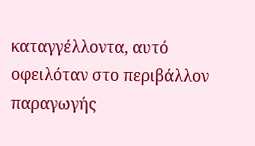καταγγέλλοντα, αυτό οφειλόταν στο περιβάλλον παραγωγής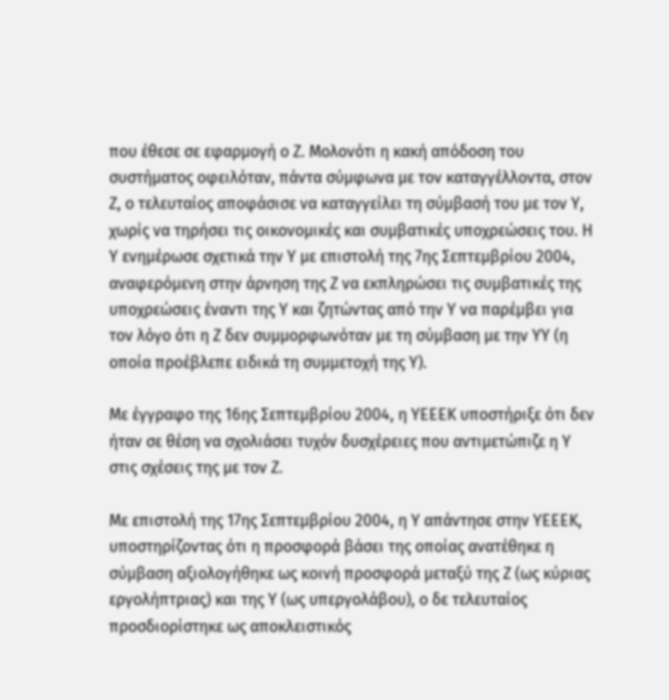που έθεσε σε εφαρμογή ο Ζ. Μολονότι η κακή απόδοση του συστήματος οφειλόταν, πάντα σύμφωνα με τον καταγγέλλοντα, στον Ζ, ο τελευταίος αποφάσισε να καταγγείλει τη σύμβασή του με τον Υ, χωρίς να τηρήσει τις οικονομικές και συμβατικές υποχρεώσεις του. Η Υ ενημέρωσε σχετικά την Υ με επιστολή της 7ης Σεπτεμβρίου 2004, αναφερόμενη στην άρνηση της Ζ να εκπληρώσει τις συμβατικές της υποχρεώσεις έναντι της Υ και ζητώντας από την Υ να παρέμβει για τον λόγο ότι η Ζ δεν συμμορφωνόταν με τη σύμβαση με την ΥΥ (η οποία προέβλεπε ειδικά τη συμμετοχή της Υ).

Με έγγραφο της 16ης Σεπτεμβρίου 2004, η ΥΕΕΕΚ υποστήριξε ότι δεν ήταν σε θέση να σχολιάσει τυχόν δυσχέρειες που αντιμετώπιζε η Υ στις σχέσεις της με τον Ζ.

Με επιστολή της 17ης Σεπτεμβρίου 2004, η Υ απάντησε στην ΥΕΕΕΚ, υποστηρίζοντας ότι η προσφορά βάσει της οποίας ανατέθηκε η σύμβαση αξιολογήθηκε ως κοινή προσφορά μεταξύ της Ζ (ως κύριας εργολήπτριας) και της Υ (ως υπεργολάβου), ο δε τελευταίος προσδιορίστηκε ως αποκλειστικός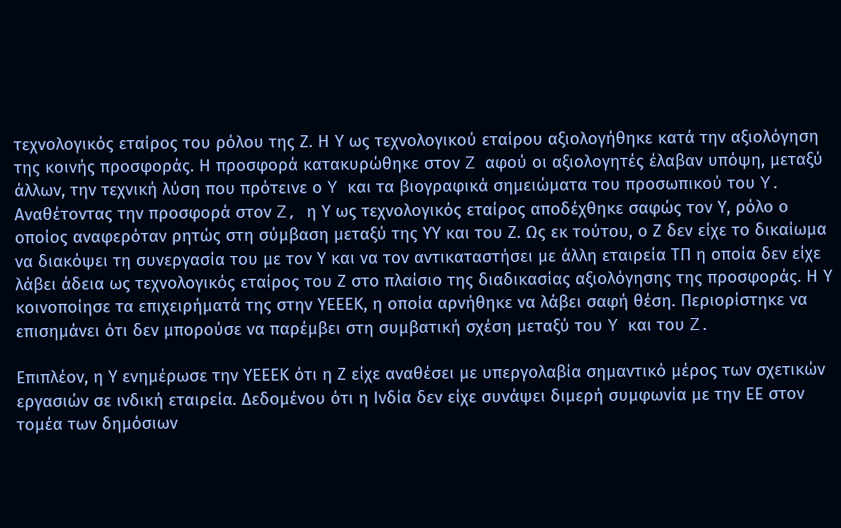τεχνολογικός εταίρος του ρόλου της Ζ. Η Υ ως τεχνολογικού εταίρου αξιολογήθηκε κατά την αξιολόγηση της κοινής προσφοράς. Η προσφορά κατακυρώθηκε στον Z αφού οι αξιολογητές έλαβαν υπόψη, μεταξύ άλλων, την τεχνική λύση που πρότεινε ο Y και τα βιογραφικά σημειώματα του προσωπικού του Y. Αναθέτοντας την προσφορά στον Z, η Υ ως τεχνολογικός εταίρος αποδέχθηκε σαφώς τον Υ, ρόλο ο οποίος αναφερόταν ρητώς στη σύμβαση μεταξύ της ΥΥ και του Ζ. Ως εκ τούτου, ο Ζ δεν είχε το δικαίωμα να διακόψει τη συνεργασία του με τον Υ και να τον αντικαταστήσει με άλλη εταιρεία ΤΠ η οποία δεν είχε λάβει άδεια ως τεχνολογικός εταίρος του Ζ στο πλαίσιο της διαδικασίας αξιολόγησης της προσφοράς. Η Υ κοινοποίησε τα επιχειρήματά της στην ΥΕΕΕΚ, η οποία αρνήθηκε να λάβει σαφή θέση. Περιορίστηκε να επισημάνει ότι δεν μπορούσε να παρέμβει στη συμβατική σχέση μεταξύ του Y και του Z.

Επιπλέον, η Υ ενημέρωσε την ΥΕΕΕΚ ότι η Ζ είχε αναθέσει με υπεργολαβία σημαντικό μέρος των σχετικών εργασιών σε ινδική εταιρεία. Δεδομένου ότι η Ινδία δεν είχε συνάψει διμερή συμφωνία με την ΕΕ στον τομέα των δημόσιων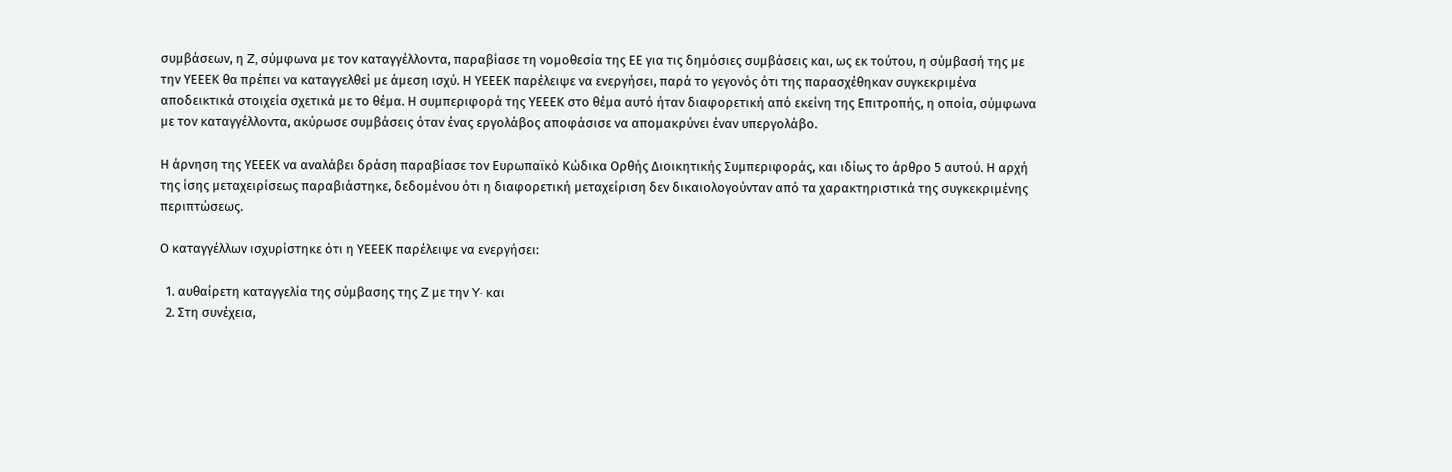συμβάσεων, η Z, σύμφωνα με τον καταγγέλλοντα, παραβίασε τη νομοθεσία της ΕΕ για τις δημόσιες συμβάσεις και, ως εκ τούτου, η σύμβασή της με την ΥΕΕΕΚ θα πρέπει να καταγγελθεί με άμεση ισχύ. Η ΥΕΕΕΚ παρέλειψε να ενεργήσει, παρά το γεγονός ότι της παρασχέθηκαν συγκεκριμένα αποδεικτικά στοιχεία σχετικά με το θέμα. Η συμπεριφορά της ΥΕΕΕΚ στο θέμα αυτό ήταν διαφορετική από εκείνη της Επιτροπής, η οποία, σύμφωνα με τον καταγγέλλοντα, ακύρωσε συμβάσεις όταν ένας εργολάβος αποφάσισε να απομακρύνει έναν υπεργολάβο.

Η άρνηση της ΥΕΕΕΚ να αναλάβει δράση παραβίασε τον Ευρωπαϊκό Κώδικα Ορθής Διοικητικής Συμπεριφοράς, και ιδίως το άρθρο 5 αυτού. Η αρχή της ίσης μεταχειρίσεως παραβιάστηκε, δεδομένου ότι η διαφορετική μεταχείριση δεν δικαιολογούνταν από τα χαρακτηριστικά της συγκεκριμένης περιπτώσεως.

Ο καταγγέλλων ισχυρίστηκε ότι η ΥΕΕΕΚ παρέλειψε να ενεργήσει:

  1. αυθαίρετη καταγγελία της σύμβασης της Z με την Y· και
  2. Στη συνέχεια,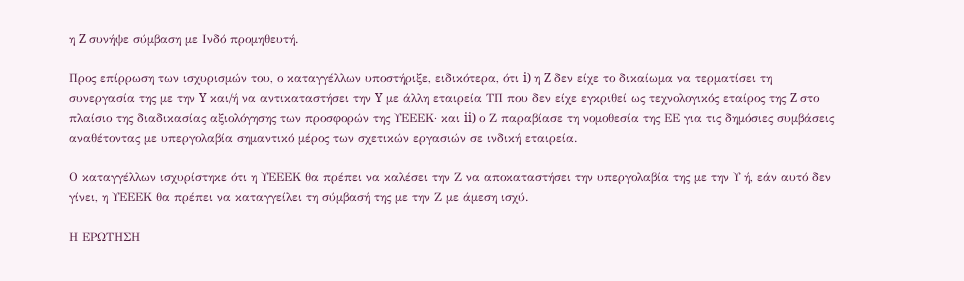η Z συνήψε σύμβαση με Ινδό προμηθευτή.

Προς επίρρωση των ισχυρισμών του, ο καταγγέλλων υποστήριξε, ειδικότερα, ότι i) η Z δεν είχε το δικαίωμα να τερματίσει τη συνεργασία της με την Y και/ή να αντικαταστήσει την Y με άλλη εταιρεία ΤΠ που δεν είχε εγκριθεί ως τεχνολογικός εταίρος της Z στο πλαίσιο της διαδικασίας αξιολόγησης των προσφορών της ΥΕΕΕΚ· και ii) ο Ζ παραβίασε τη νομοθεσία της ΕΕ για τις δημόσιες συμβάσεις αναθέτοντας με υπεργολαβία σημαντικό μέρος των σχετικών εργασιών σε ινδική εταιρεία.

Ο καταγγέλλων ισχυρίστηκε ότι η ΥΕΕΕΚ θα πρέπει να καλέσει την Ζ να αποκαταστήσει την υπεργολαβία της με την Υ ή, εάν αυτό δεν γίνει, η ΥΕΕΕΚ θα πρέπει να καταγγείλει τη σύμβασή της με την Ζ με άμεση ισχύ.

Η ΕΡΩΤΗΣΗ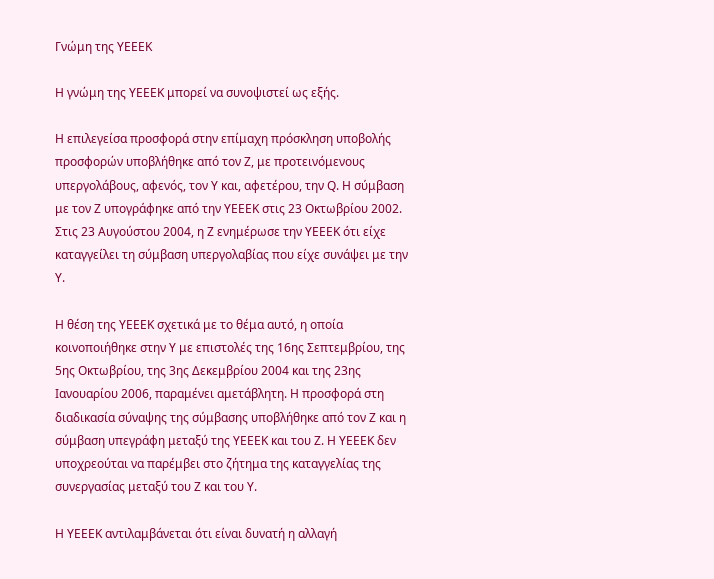Γνώμη της ΥΕΕΕΚ

Η γνώμη της ΥΕΕΕΚ μπορεί να συνοψιστεί ως εξής.

Η επιλεγείσα προσφορά στην επίμαχη πρόσκληση υποβολής προσφορών υποβλήθηκε από τον Z, με προτεινόμενους υπεργολάβους, αφενός, τον Y και, αφετέρου, την Q. Η σύμβαση με τον Z υπογράφηκε από την ΥΕΕΕΚ στις 23 Οκτωβρίου 2002. Στις 23 Αυγούστου 2004, η Z ενημέρωσε την ΥΕΕΕΚ ότι είχε καταγγείλει τη σύμβαση υπεργολαβίας που είχε συνάψει με την Υ.

Η θέση της ΥΕΕΕΚ σχετικά με το θέμα αυτό, η οποία κοινοποιήθηκε στην Υ με επιστολές της 16ης Σεπτεμβρίου, της 5ης Οκτωβρίου, της 3ης Δεκεμβρίου 2004 και της 23ης Ιανουαρίου 2006, παραμένει αμετάβλητη. Η προσφορά στη διαδικασία σύναψης της σύμβασης υποβλήθηκε από τον Ζ και η σύμβαση υπεγράφη μεταξύ της ΥΕΕΕΚ και του Ζ. Η ΥΕΕΕΚ δεν υποχρεούται να παρέμβει στο ζήτημα της καταγγελίας της συνεργασίας μεταξύ του Ζ και του Υ.

Η ΥΕΕΕΚ αντιλαμβάνεται ότι είναι δυνατή η αλλαγή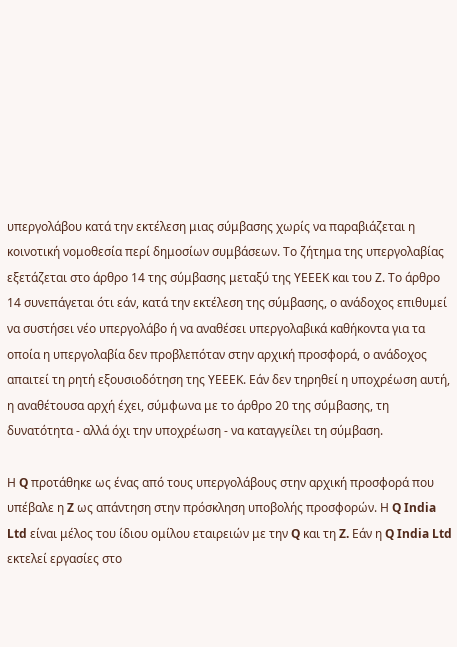υπεργολάβου κατά την εκτέλεση μιας σύμβασης χωρίς να παραβιάζεται η κοινοτική νομοθεσία περί δημοσίων συμβάσεων. Το ζήτημα της υπεργολαβίας εξετάζεται στο άρθρο 14 της σύμβασης μεταξύ της ΥΕΕΕΚ και του Ζ. Το άρθρο 14 συνεπάγεται ότι εάν, κατά την εκτέλεση της σύμβασης, ο ανάδοχος επιθυμεί να συστήσει νέο υπεργολάβο ή να αναθέσει υπεργολαβικά καθήκοντα για τα οποία η υπεργολαβία δεν προβλεπόταν στην αρχική προσφορά, ο ανάδοχος απαιτεί τη ρητή εξουσιοδότηση της ΥΕΕΕΚ. Εάν δεν τηρηθεί η υποχρέωση αυτή, η αναθέτουσα αρχή έχει, σύμφωνα με το άρθρο 20 της σύμβασης, τη δυνατότητα - αλλά όχι την υποχρέωση - να καταγγείλει τη σύμβαση.

Η Q προτάθηκε ως ένας από τους υπεργολάβους στην αρχική προσφορά που υπέβαλε η Z ως απάντηση στην πρόσκληση υποβολής προσφορών. Η Q India Ltd είναι μέλος του ίδιου ομίλου εταιρειών με την Q και τη Z. Εάν η Q India Ltd εκτελεί εργασίες στο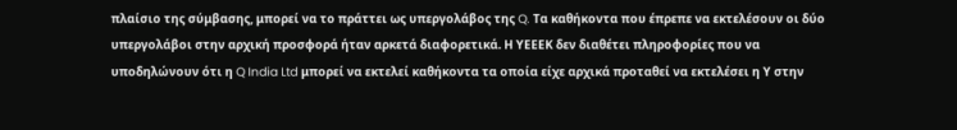πλαίσιο της σύμβασης, μπορεί να το πράττει ως υπεργολάβος της Q. Τα καθήκοντα που έπρεπε να εκτελέσουν οι δύο υπεργολάβοι στην αρχική προσφορά ήταν αρκετά διαφορετικά. Η ΥΕΕΕΚ δεν διαθέτει πληροφορίες που να υποδηλώνουν ότι η Q India Ltd μπορεί να εκτελεί καθήκοντα τα οποία είχε αρχικά προταθεί να εκτελέσει η Υ στην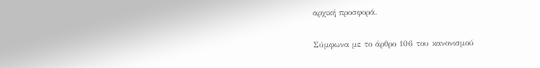αρχική προσφορά.

Σύμφωνα με το άρθρο 106 του κανονισμού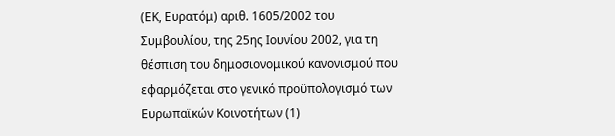(ΕΚ, Ευρατόμ) αριθ. 1605/2002 του Συμβουλίου, της 25ης Ιουνίου 2002, για τη θέσπιση του δημοσιονομικού κανονισμού που εφαρμόζεται στο γενικό προϋπολογισμό των Ευρωπαϊκών Κοινοτήτων (1)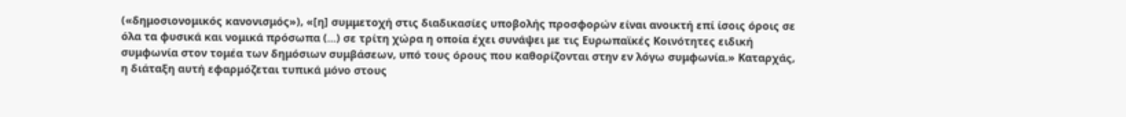(«δημοσιονομικός κανονισμός»), «[η] συμμετοχή στις διαδικασίες υποβολής προσφορών είναι ανοικτή επί ίσοις όροις σε όλα τα φυσικά και νομικά πρόσωπα (...) σε τρίτη χώρα η οποία έχει συνάψει με τις Ευρωπαϊκές Κοινότητες ειδική συμφωνία στον τομέα των δημόσιων συμβάσεων, υπό τους όρους που καθορίζονται στην εν λόγω συμφωνία.» Καταρχάς, η διάταξη αυτή εφαρμόζεται τυπικά μόνο στους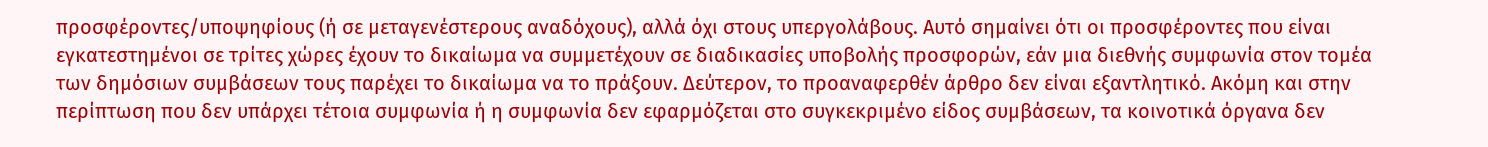προσφέροντες/υποψηφίους (ή σε μεταγενέστερους αναδόχους), αλλά όχι στους υπεργολάβους. Αυτό σημαίνει ότι οι προσφέροντες που είναι εγκατεστημένοι σε τρίτες χώρες έχουν το δικαίωμα να συμμετέχουν σε διαδικασίες υποβολής προσφορών, εάν μια διεθνής συμφωνία στον τομέα των δημόσιων συμβάσεων τους παρέχει το δικαίωμα να το πράξουν. Δεύτερον, το προαναφερθέν άρθρο δεν είναι εξαντλητικό. Ακόμη και στην περίπτωση που δεν υπάρχει τέτοια συμφωνία ή η συμφωνία δεν εφαρμόζεται στο συγκεκριμένο είδος συμβάσεων, τα κοινοτικά όργανα δεν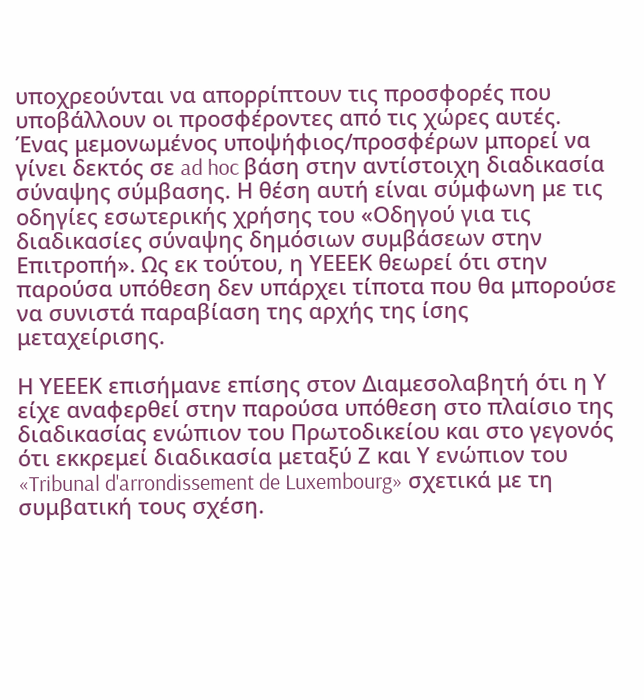υποχρεούνται να απορρίπτουν τις προσφορές που υποβάλλουν οι προσφέροντες από τις χώρες αυτές. Ένας μεμονωμένος υποψήφιος/προσφέρων μπορεί να γίνει δεκτός σε ad hoc βάση στην αντίστοιχη διαδικασία σύναψης σύμβασης. Η θέση αυτή είναι σύμφωνη με τις οδηγίες εσωτερικής χρήσης του «Οδηγού για τις διαδικασίες σύναψης δημόσιων συμβάσεων στην Επιτροπή». Ως εκ τούτου, η ΥΕΕΕΚ θεωρεί ότι στην παρούσα υπόθεση δεν υπάρχει τίποτα που θα μπορούσε να συνιστά παραβίαση της αρχής της ίσης μεταχείρισης.

Η ΥΕΕΕΚ επισήμανε επίσης στον Διαμεσολαβητή ότι η Υ είχε αναφερθεί στην παρούσα υπόθεση στο πλαίσιο της διαδικασίας ενώπιον του Πρωτοδικείου και στο γεγονός ότι εκκρεμεί διαδικασία μεταξύ Ζ και Υ ενώπιον του «Tribunal d'arrondissement de Luxembourg» σχετικά με τη συμβατική τους σχέση.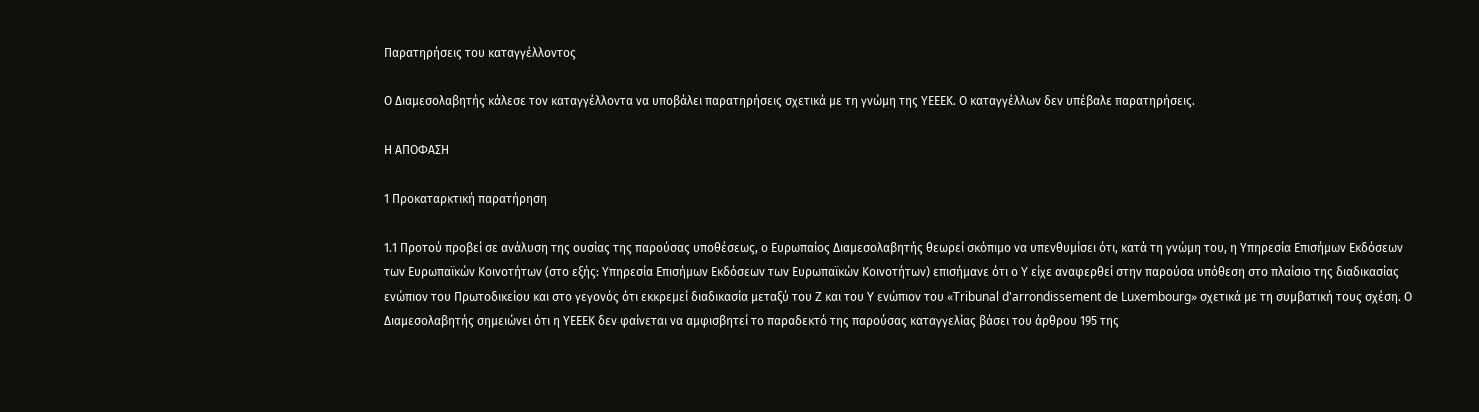Παρατηρήσεις του καταγγέλλοντος

Ο Διαμεσολαβητής κάλεσε τον καταγγέλλοντα να υποβάλει παρατηρήσεις σχετικά με τη γνώμη της ΥΕΕΕΚ. Ο καταγγέλλων δεν υπέβαλε παρατηρήσεις.

Η ΑΠΟΦΑΣΗ

1 Προκαταρκτική παρατήρηση

1.1 Προτού προβεί σε ανάλυση της ουσίας της παρούσας υποθέσεως, ο Ευρωπαίος Διαμεσολαβητής θεωρεί σκόπιμο να υπενθυμίσει ότι, κατά τη γνώμη του, η Υπηρεσία Επισήμων Εκδόσεων των Ευρωπαϊκών Κοινοτήτων (στο εξής: Υπηρεσία Επισήμων Εκδόσεων των Ευρωπαϊκών Κοινοτήτων) επισήμανε ότι ο Y είχε αναφερθεί στην παρούσα υπόθεση στο πλαίσιο της διαδικασίας ενώπιον του Πρωτοδικείου και στο γεγονός ότι εκκρεμεί διαδικασία μεταξύ του Z και του Y ενώπιον του «Tribunal d'arrondissement de Luxembourg» σχετικά με τη συμβατική τους σχέση. Ο Διαμεσολαβητής σημειώνει ότι η ΥΕΕΕΚ δεν φαίνεται να αμφισβητεί το παραδεκτό της παρούσας καταγγελίας βάσει του άρθρου 195 της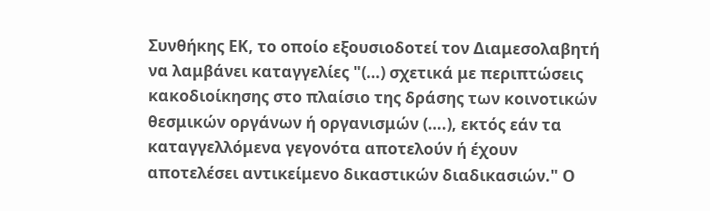Συνθήκης ΕΚ, το οποίο εξουσιοδοτεί τον Διαμεσολαβητή να λαμβάνει καταγγελίες "(…) σχετικά με περιπτώσεις κακοδιοίκησης στο πλαίσιο της δράσης των κοινοτικών θεσμικών οργάνων ή οργανισμών (….), εκτός εάν τα καταγγελλόμενα γεγονότα αποτελούν ή έχουν αποτελέσει αντικείμενο δικαστικών διαδικασιών." Ο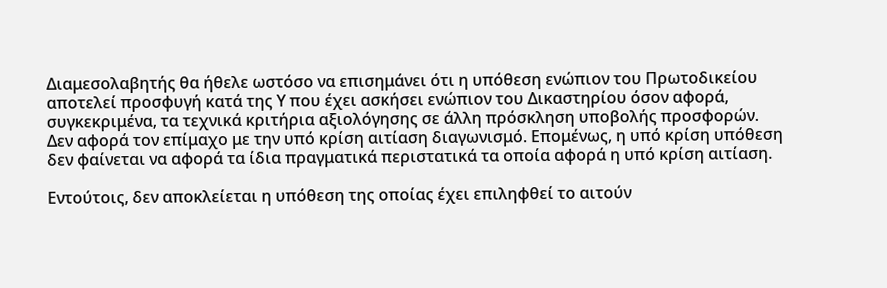Διαμεσολαβητής θα ήθελε ωστόσο να επισημάνει ότι η υπόθεση ενώπιον του Πρωτοδικείου αποτελεί προσφυγή κατά της Υ που έχει ασκήσει ενώπιον του Δικαστηρίου όσον αφορά, συγκεκριμένα, τα τεχνικά κριτήρια αξιολόγησης σε άλλη πρόσκληση υποβολής προσφορών. Δεν αφορά τον επίμαχο με την υπό κρίση αιτίαση διαγωνισμό. Επομένως, η υπό κρίση υπόθεση δεν φαίνεται να αφορά τα ίδια πραγματικά περιστατικά τα οποία αφορά η υπό κρίση αιτίαση.

Εντούτοις, δεν αποκλείεται η υπόθεση της οποίας έχει επιληφθεί το αιτούν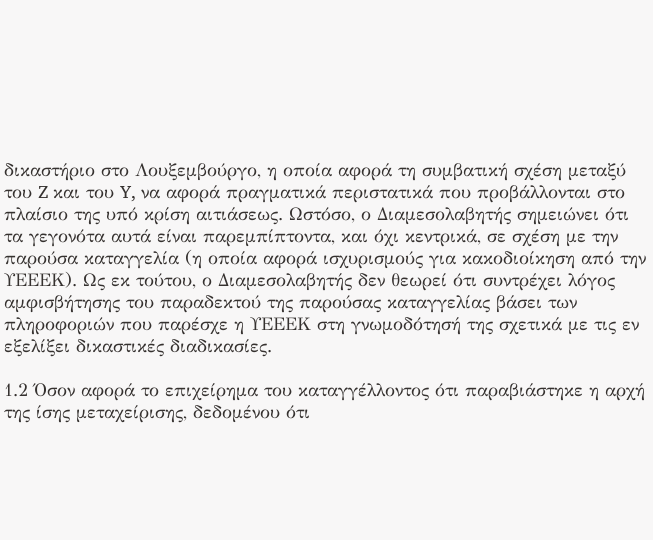δικαστήριο στο Λουξεμβούργο, η οποία αφορά τη συμβατική σχέση μεταξύ του Z και του Y, να αφορά πραγματικά περιστατικά που προβάλλονται στο πλαίσιο της υπό κρίση αιτιάσεως. Ωστόσο, ο Διαμεσολαβητής σημειώνει ότι τα γεγονότα αυτά είναι παρεμπίπτοντα, και όχι κεντρικά, σε σχέση με την παρούσα καταγγελία (η οποία αφορά ισχυρισμούς για κακοδιοίκηση από την ΥΕΕΕΚ). Ως εκ τούτου, ο Διαμεσολαβητής δεν θεωρεί ότι συντρέχει λόγος αμφισβήτησης του παραδεκτού της παρούσας καταγγελίας βάσει των πληροφοριών που παρέσχε η ΥΕΕΕΚ στη γνωμοδότησή της σχετικά με τις εν εξελίξει δικαστικές διαδικασίες.

1.2 Όσον αφορά το επιχείρημα του καταγγέλλοντος ότι παραβιάστηκε η αρχή της ίσης μεταχείρισης, δεδομένου ότι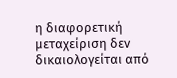η διαφορετική μεταχείριση δεν δικαιολογείται από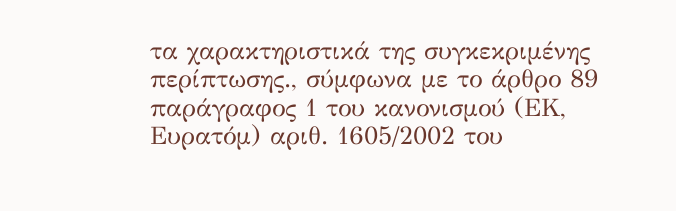τα χαρακτηριστικά της συγκεκριμένης περίπτωσης., σύμφωνα με το άρθρο 89 παράγραφος 1 του κανονισμού (ΕΚ, Ευρατόμ) αριθ. 1605/2002 του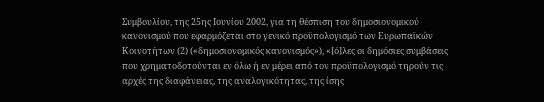Συμβουλίου, της 25ης Ιουνίου 2002, για τη θέσπιση του δημοσιονομικού κανονισμού που εφαρμόζεται στο γενικό προϋπολογισμό των Ευρωπαϊκών Κοινοτήτων (2) («δημοσιονομικός κανονισμός»), «[ό]λες οι δημόσιες συμβάσεις που χρηματοδοτούνται εν όλω ή εν μέρει από τον προϋπολογισμό τηρούν τις αρχές της διαφάνειας, της αναλογικότητας, της ίσης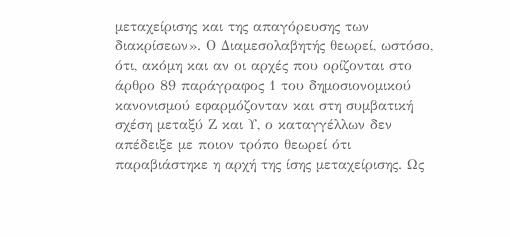μεταχείρισης και της απαγόρευσης των διακρίσεων». Ο Διαμεσολαβητής θεωρεί, ωστόσο, ότι, ακόμη και αν οι αρχές που ορίζονται στο άρθρο 89 παράγραφος 1 του δημοσιονομικού κανονισμού εφαρμόζονταν και στη συμβατική σχέση μεταξύ Ζ και Υ, ο καταγγέλλων δεν απέδειξε με ποιον τρόπο θεωρεί ότι παραβιάστηκε η αρχή της ίσης μεταχείρισης. Ως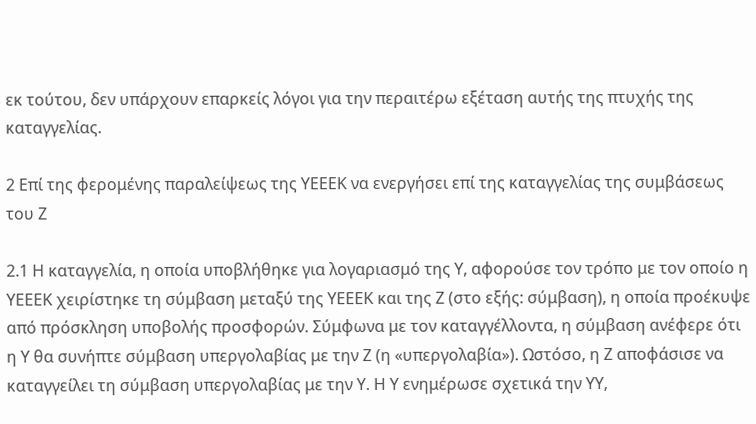εκ τούτου, δεν υπάρχουν επαρκείς λόγοι για την περαιτέρω εξέταση αυτής της πτυχής της καταγγελίας.

2 Επί της φερομένης παραλείψεως της ΥΕΕΕΚ να ενεργήσει επί της καταγγελίας της συμβάσεως του Z

2.1 Η καταγγελία, η οποία υποβλήθηκε για λογαριασμό της Υ, αφορούσε τον τρόπο με τον οποίο η ΥΕΕΕΚ χειρίστηκε τη σύμβαση μεταξύ της ΥΕΕΕΚ και της Ζ (στο εξής: σύμβαση), η οποία προέκυψε από πρόσκληση υποβολής προσφορών. Σύμφωνα με τον καταγγέλλοντα, η σύμβαση ανέφερε ότι η Υ θα συνήπτε σύμβαση υπεργολαβίας με την Z (η «υπεργολαβία»). Ωστόσο, η Ζ αποφάσισε να καταγγείλει τη σύμβαση υπεργολαβίας με την Υ. Η Υ ενημέρωσε σχετικά την ΥΥ,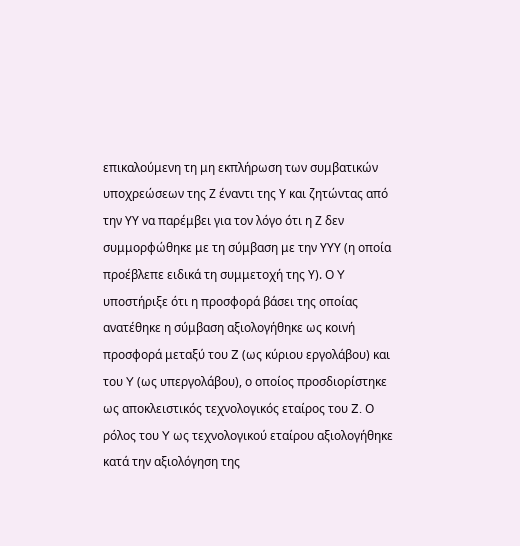επικαλούμενη τη μη εκπλήρωση των συμβατικών υποχρεώσεων της Ζ έναντι της Υ και ζητώντας από την ΥΥ να παρέμβει για τον λόγο ότι η Ζ δεν συμμορφώθηκε με τη σύμβαση με την ΥΥΥ (η οποία προέβλεπε ειδικά τη συμμετοχή της Υ). Ο Y υποστήριξε ότι η προσφορά βάσει της οποίας ανατέθηκε η σύμβαση αξιολογήθηκε ως κοινή προσφορά μεταξύ του Z (ως κύριου εργολάβου) και του Y (ως υπεργολάβου), ο οποίος προσδιορίστηκε ως αποκλειστικός τεχνολογικός εταίρος του Z. Ο ρόλος του Y ως τεχνολογικού εταίρου αξιολογήθηκε κατά την αξιολόγηση της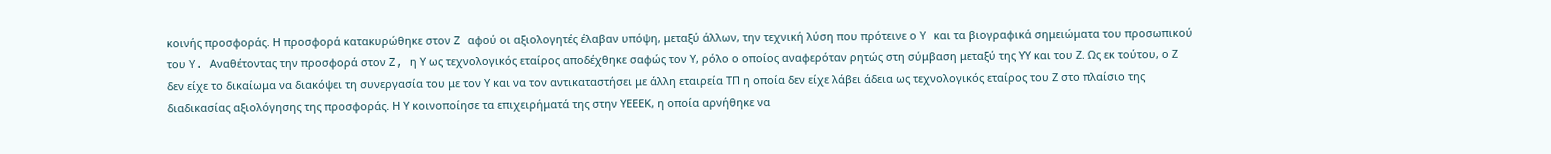κοινής προσφοράς. Η προσφορά κατακυρώθηκε στον Z αφού οι αξιολογητές έλαβαν υπόψη, μεταξύ άλλων, την τεχνική λύση που πρότεινε ο Y και τα βιογραφικά σημειώματα του προσωπικού του Y. Αναθέτοντας την προσφορά στον Z, η Υ ως τεχνολογικός εταίρος αποδέχθηκε σαφώς τον Υ, ρόλο ο οποίος αναφερόταν ρητώς στη σύμβαση μεταξύ της ΥΥ και του Ζ. Ως εκ τούτου, ο Ζ δεν είχε το δικαίωμα να διακόψει τη συνεργασία του με τον Υ και να τον αντικαταστήσει με άλλη εταιρεία ΤΠ η οποία δεν είχε λάβει άδεια ως τεχνολογικός εταίρος του Ζ στο πλαίσιο της διαδικασίας αξιολόγησης της προσφοράς. Η Υ κοινοποίησε τα επιχειρήματά της στην ΥΕΕΕΚ, η οποία αρνήθηκε να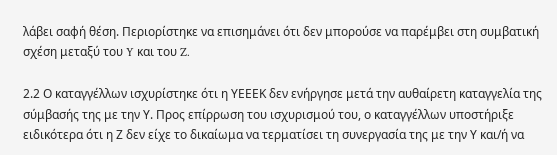λάβει σαφή θέση. Περιορίστηκε να επισημάνει ότι δεν μπορούσε να παρέμβει στη συμβατική σχέση μεταξύ του Y και του Z.

2.2 Ο καταγγέλλων ισχυρίστηκε ότι η ΥΕΕΕΚ δεν ενήργησε μετά την αυθαίρετη καταγγελία της σύμβασής της με την Υ. Προς επίρρωση του ισχυρισμού του, ο καταγγέλλων υποστήριξε ειδικότερα ότι η Ζ δεν είχε το δικαίωμα να τερματίσει τη συνεργασία της με την Υ και/ή να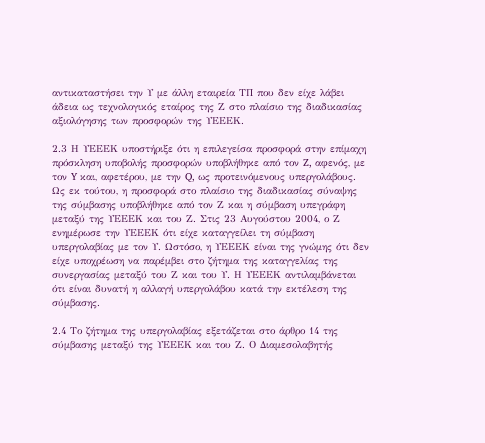αντικαταστήσει την Υ με άλλη εταιρεία ΤΠ που δεν είχε λάβει άδεια ως τεχνολογικός εταίρος της Ζ στο πλαίσιο της διαδικασίας αξιολόγησης των προσφορών της ΥΕΕΕΚ.

2.3 Η ΥΕΕΕΚ υποστήριξε ότι η επιλεγείσα προσφορά στην επίμαχη πρόσκληση υποβολής προσφορών υποβλήθηκε από τον Z, αφενός, με τον Y και, αφετέρου, με την Q, ως προτεινόμενους υπεργολάβους. Ως εκ τούτου, η προσφορά στο πλαίσιο της διαδικασίας σύναψης της σύμβασης υποβλήθηκε από τον Ζ και η σύμβαση υπεγράφη μεταξύ της ΥΕΕΕΚ και του Ζ. Στις 23 Αυγούστου 2004, ο Ζ ενημέρωσε την ΥΕΕΕΚ ότι είχε καταγγείλει τη σύμβαση υπεργολαβίας με τον Υ. Ωστόσο, η ΥΕΕΕΚ είναι της γνώμης ότι δεν είχε υποχρέωση να παρέμβει στο ζήτημα της καταγγελίας της συνεργασίας μεταξύ του Ζ και του Υ. Η ΥΕΕΕΚ αντιλαμβάνεται ότι είναι δυνατή η αλλαγή υπεργολάβου κατά την εκτέλεση της σύμβασης.

2.4 Το ζήτημα της υπεργολαβίας εξετάζεται στο άρθρο 14 της σύμβασης μεταξύ της ΥΕΕΕΚ και του Ζ. Ο Διαμεσολαβητής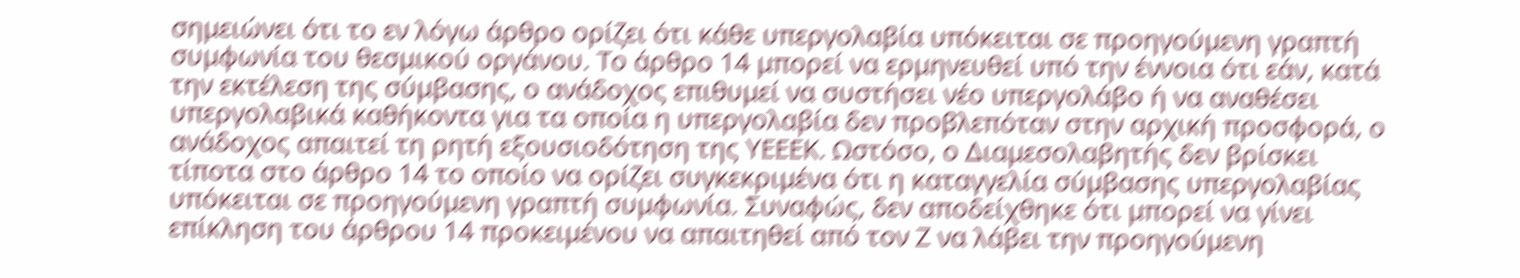σημειώνει ότι το εν λόγω άρθρο ορίζει ότι κάθε υπεργολαβία υπόκειται σε προηγούμενη γραπτή συμφωνία του θεσμικού οργάνου. Το άρθρο 14 μπορεί να ερμηνευθεί υπό την έννοια ότι εάν, κατά την εκτέλεση της σύμβασης, ο ανάδοχος επιθυμεί να συστήσει νέο υπεργολάβο ή να αναθέσει υπεργολαβικά καθήκοντα για τα οποία η υπεργολαβία δεν προβλεπόταν στην αρχική προσφορά, ο ανάδοχος απαιτεί τη ρητή εξουσιοδότηση της ΥΕΕΕΚ. Ωστόσο, ο Διαμεσολαβητής δεν βρίσκει τίποτα στο άρθρο 14 το οποίο να ορίζει συγκεκριμένα ότι η καταγγελία σύμβασης υπεργολαβίας υπόκειται σε προηγούμενη γραπτή συμφωνία. Συναφώς, δεν αποδείχθηκε ότι μπορεί να γίνει επίκληση του άρθρου 14 προκειμένου να απαιτηθεί από τον Ζ να λάβει την προηγούμενη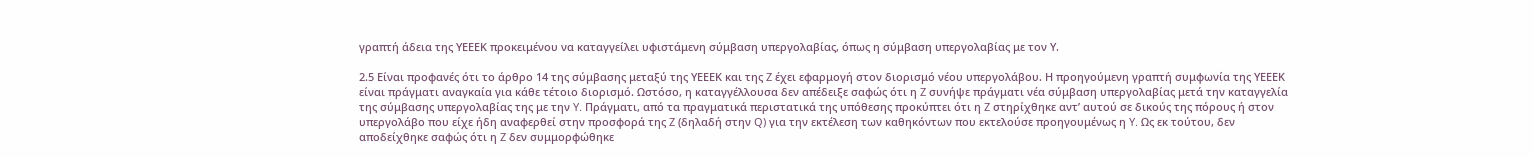γραπτή άδεια της ΥΕΕΕΚ προκειμένου να καταγγείλει υφιστάμενη σύμβαση υπεργολαβίας, όπως η σύμβαση υπεργολαβίας με τον Υ.

2.5 Είναι προφανές ότι το άρθρο 14 της σύμβασης μεταξύ της ΥΕΕΕΚ και της Z έχει εφαρμογή στον διορισμό νέου υπεργολάβου. Η προηγούμενη γραπτή συμφωνία της ΥΕΕΕΚ είναι πράγματι αναγκαία για κάθε τέτοιο διορισμό. Ωστόσο, η καταγγέλλουσα δεν απέδειξε σαφώς ότι η Z συνήψε πράγματι νέα σύμβαση υπεργολαβίας μετά την καταγγελία της σύμβασης υπεργολαβίας της με την Y. Πράγματι, από τα πραγματικά περιστατικά της υπόθεσης προκύπτει ότι η Z στηρίχθηκε αντ’ αυτού σε δικούς της πόρους ή στον υπεργολάβο που είχε ήδη αναφερθεί στην προσφορά της Z (δηλαδή στην Q) για την εκτέλεση των καθηκόντων που εκτελούσε προηγουμένως η Y. Ως εκ τούτου, δεν αποδείχθηκε σαφώς ότι η Z δεν συμμορφώθηκε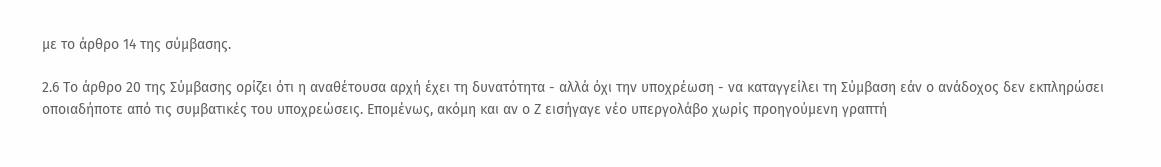με το άρθρο 14 της σύμβασης.

2.6 Το άρθρο 20 της Σύμβασης ορίζει ότι η αναθέτουσα αρχή έχει τη δυνατότητα - αλλά όχι την υποχρέωση - να καταγγείλει τη Σύμβαση εάν ο ανάδοχος δεν εκπληρώσει οποιαδήποτε από τις συμβατικές του υποχρεώσεις. Επομένως, ακόμη και αν ο Ζ εισήγαγε νέο υπεργολάβο χωρίς προηγούμενη γραπτή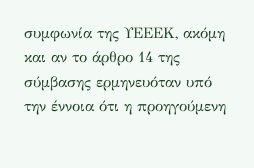συμφωνία της ΥΕΕΕΚ, ακόμη και αν το άρθρο 14 της σύμβασης ερμηνευόταν υπό την έννοια ότι η προηγούμενη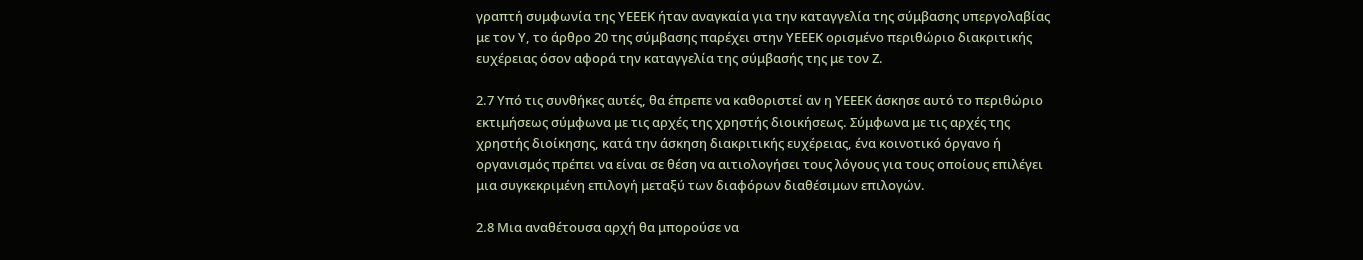γραπτή συμφωνία της ΥΕΕΕΚ ήταν αναγκαία για την καταγγελία της σύμβασης υπεργολαβίας με τον Υ, το άρθρο 20 της σύμβασης παρέχει στην ΥΕΕΕΚ ορισμένο περιθώριο διακριτικής ευχέρειας όσον αφορά την καταγγελία της σύμβασής της με τον Ζ.

2.7 Υπό τις συνθήκες αυτές, θα έπρεπε να καθοριστεί αν η ΥΕΕΕΚ άσκησε αυτό το περιθώριο εκτιμήσεως σύμφωνα με τις αρχές της χρηστής διοικήσεως. Σύμφωνα με τις αρχές της χρηστής διοίκησης, κατά την άσκηση διακριτικής ευχέρειας, ένα κοινοτικό όργανο ή οργανισμός πρέπει να είναι σε θέση να αιτιολογήσει τους λόγους για τους οποίους επιλέγει μια συγκεκριμένη επιλογή μεταξύ των διαφόρων διαθέσιμων επιλογών.

2.8 Μια αναθέτουσα αρχή θα μπορούσε να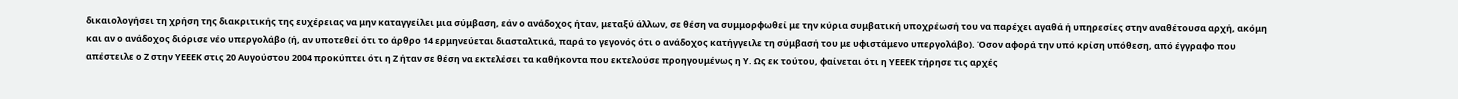δικαιολογήσει τη χρήση της διακριτικής της ευχέρειας να μην καταγγείλει μια σύμβαση, εάν ο ανάδοχος ήταν, μεταξύ άλλων, σε θέση να συμμορφωθεί με την κύρια συμβατική υποχρέωσή του να παρέχει αγαθά ή υπηρεσίες στην αναθέτουσα αρχή, ακόμη και αν ο ανάδοχος διόρισε νέο υπεργολάβο (ή, αν υποτεθεί ότι το άρθρο 14 ερμηνεύεται διασταλτικά, παρά το γεγονός ότι ο ανάδοχος κατήγγειλε τη σύμβασή του με υφιστάμενο υπεργολάβο). Όσον αφορά την υπό κρίση υπόθεση, από έγγραφο που απέστειλε ο Ζ στην ΥΕΕΕΚ στις 20 Αυγούστου 2004 προκύπτει ότι η Ζ ήταν σε θέση να εκτελέσει τα καθήκοντα που εκτελούσε προηγουμένως η Υ. Ως εκ τούτου, φαίνεται ότι η ΥΕΕΕΚ τήρησε τις αρχές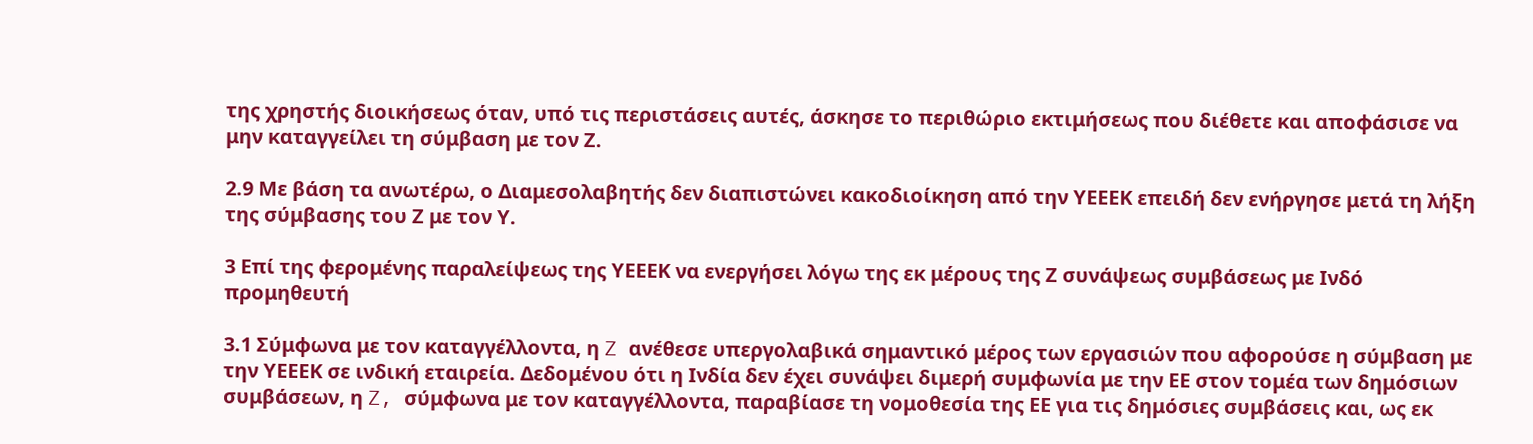της χρηστής διοικήσεως όταν, υπό τις περιστάσεις αυτές, άσκησε το περιθώριο εκτιμήσεως που διέθετε και αποφάσισε να μην καταγγείλει τη σύμβαση με τον Ζ.

2.9 Με βάση τα ανωτέρω, ο Διαμεσολαβητής δεν διαπιστώνει κακοδιοίκηση από την ΥΕΕΕΚ επειδή δεν ενήργησε μετά τη λήξη της σύμβασης του Ζ με τον Υ.

3 Επί της φερομένης παραλείψεως της ΥΕΕΕΚ να ενεργήσει λόγω της εκ μέρους της Ζ συνάψεως συμβάσεως με Ινδό προμηθευτή

3.1 Σύμφωνα με τον καταγγέλλοντα, η Z ανέθεσε υπεργολαβικά σημαντικό μέρος των εργασιών που αφορούσε η σύμβαση με την ΥΕΕΕΚ σε ινδική εταιρεία. Δεδομένου ότι η Ινδία δεν έχει συνάψει διμερή συμφωνία με την ΕΕ στον τομέα των δημόσιων συμβάσεων, η Z, σύμφωνα με τον καταγγέλλοντα, παραβίασε τη νομοθεσία της ΕΕ για τις δημόσιες συμβάσεις και, ως εκ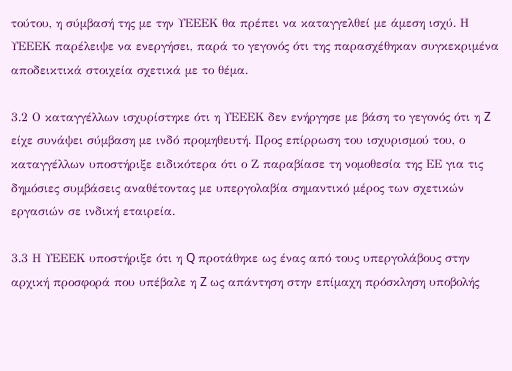τούτου, η σύμβασή της με την ΥΕΕΕΚ θα πρέπει να καταγγελθεί με άμεση ισχύ. Η ΥΕΕΕΚ παρέλειψε να ενεργήσει, παρά το γεγονός ότι της παρασχέθηκαν συγκεκριμένα αποδεικτικά στοιχεία σχετικά με το θέμα.

3.2 Ο καταγγέλλων ισχυρίστηκε ότι η ΥΕΕΕΚ δεν ενήργησε με βάση το γεγονός ότι η Z είχε συνάψει σύμβαση με ινδό προμηθευτή. Προς επίρρωση του ισχυρισμού του, ο καταγγέλλων υποστήριξε ειδικότερα ότι ο Ζ παραβίασε τη νομοθεσία της ΕΕ για τις δημόσιες συμβάσεις αναθέτοντας με υπεργολαβία σημαντικό μέρος των σχετικών εργασιών σε ινδική εταιρεία.

3.3 Η ΥΕΕΕΚ υποστήριξε ότι η Q προτάθηκε ως ένας από τους υπεργολάβους στην αρχική προσφορά που υπέβαλε η Z ως απάντηση στην επίμαχη πρόσκληση υποβολής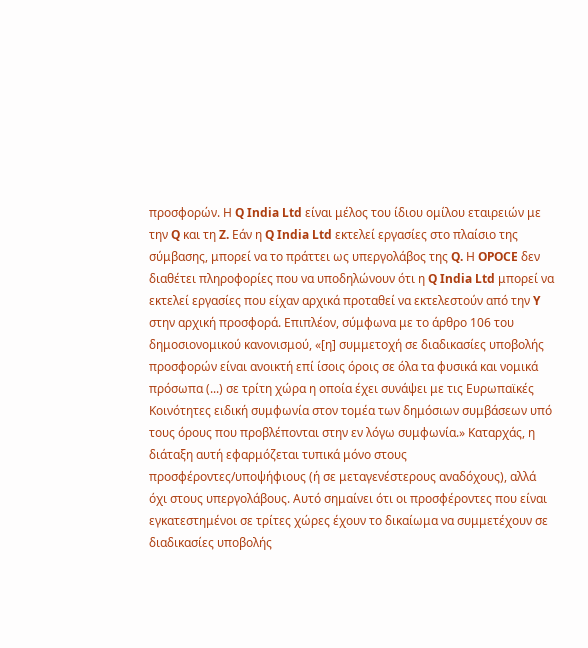προσφορών. Η Q India Ltd είναι μέλος του ίδιου ομίλου εταιρειών με την Q και τη Z. Εάν η Q India Ltd εκτελεί εργασίες στο πλαίσιο της σύμβασης, μπορεί να το πράττει ως υπεργολάβος της Q. Η OPOCE δεν διαθέτει πληροφορίες που να υποδηλώνουν ότι η Q India Ltd μπορεί να εκτελεί εργασίες που είχαν αρχικά προταθεί να εκτελεστούν από την Y στην αρχική προσφορά. Επιπλέον, σύμφωνα με το άρθρο 106 του δημοσιονομικού κανονισμού, «[η] συμμετοχή σε διαδικασίες υποβολής προσφορών είναι ανοικτή επί ίσοις όροις σε όλα τα φυσικά και νομικά πρόσωπα (...) σε τρίτη χώρα η οποία έχει συνάψει με τις Ευρωπαϊκές Κοινότητες ειδική συμφωνία στον τομέα των δημόσιων συμβάσεων υπό τους όρους που προβλέπονται στην εν λόγω συμφωνία.» Καταρχάς, η διάταξη αυτή εφαρμόζεται τυπικά μόνο στους προσφέροντες/υποψήφιους (ή σε μεταγενέστερους αναδόχους), αλλά όχι στους υπεργολάβους. Αυτό σημαίνει ότι οι προσφέροντες που είναι εγκατεστημένοι σε τρίτες χώρες έχουν το δικαίωμα να συμμετέχουν σε διαδικασίες υποβολής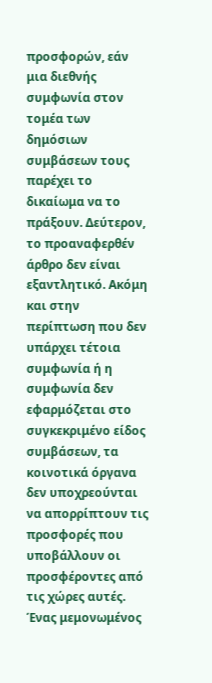προσφορών, εάν μια διεθνής συμφωνία στον τομέα των δημόσιων συμβάσεων τους παρέχει το δικαίωμα να το πράξουν. Δεύτερον, το προαναφερθέν άρθρο δεν είναι εξαντλητικό. Ακόμη και στην περίπτωση που δεν υπάρχει τέτοια συμφωνία ή η συμφωνία δεν εφαρμόζεται στο συγκεκριμένο είδος συμβάσεων, τα κοινοτικά όργανα δεν υποχρεούνται να απορρίπτουν τις προσφορές που υποβάλλουν οι προσφέροντες από τις χώρες αυτές. Ένας μεμονωμένος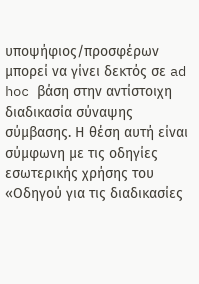υποψήφιος/προσφέρων μπορεί να γίνει δεκτός σε ad hoc βάση στην αντίστοιχη διαδικασία σύναψης σύμβασης. Η θέση αυτή είναι σύμφωνη με τις οδηγίες εσωτερικής χρήσης του «Οδηγού για τις διαδικασίες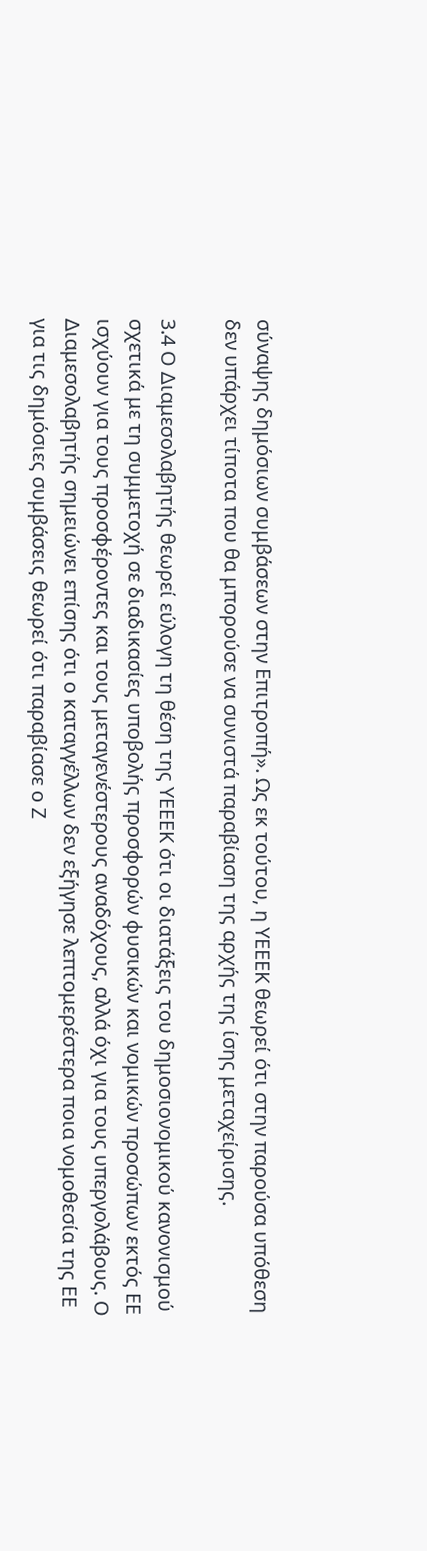σύναψης δημόσιων συμβάσεων στην Επιτροπή». Ως εκ τούτου, η ΥΕΕΕΚ θεωρεί ότι στην παρούσα υπόθεση δεν υπάρχει τίποτα που θα μπορούσε να συνιστά παραβίαση της αρχής της ίσης μεταχείρισης.

3.4 Ο Διαμεσολαβητής θεωρεί εύλογη τη θέση της ΥΕΕΕΚ ότι οι διατάξεις του δημοσιονομικού κανονισμού σχετικά με τη συμμετοχή σε διαδικασίες υποβολής προσφορών φυσικών και νομικών προσώπων εκτός ΕΕ ισχύουν για τους προσφέροντες και τους μεταγενέστερους αναδόχους, αλλά όχι για τους υπεργολάβους. Ο Διαμεσολαβητής σημειώνει επίσης ότι ο καταγγέλλων δεν εξήγησε λεπτομερέστερα ποια νομοθεσία της ΕΕ για τις δημόσιες συμβάσεις θεωρεί ότι παραβίασε ο Ζ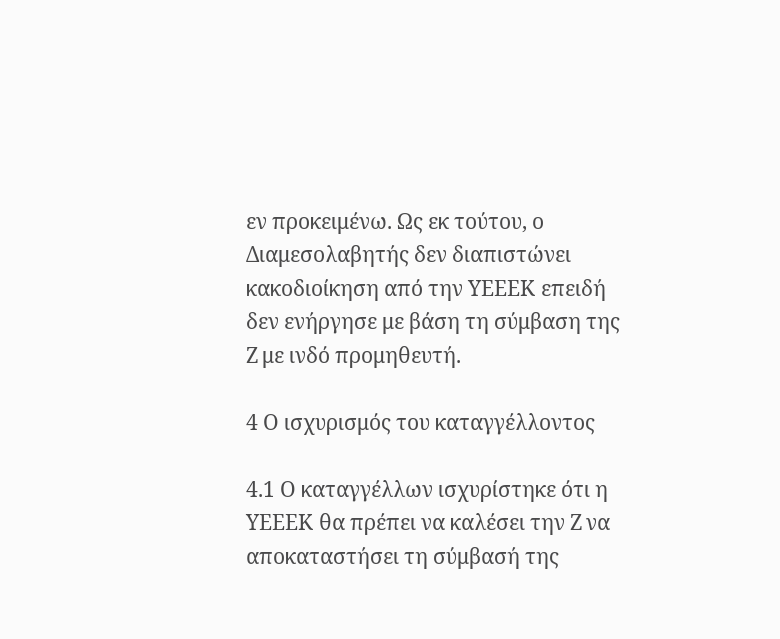εν προκειμένω. Ως εκ τούτου, ο Διαμεσολαβητής δεν διαπιστώνει κακοδιοίκηση από την ΥΕΕΕΚ επειδή δεν ενήργησε με βάση τη σύμβαση της Ζ με ινδό προμηθευτή.

4 Ο ισχυρισμός του καταγγέλλοντος

4.1 Ο καταγγέλλων ισχυρίστηκε ότι η ΥΕΕΕΚ θα πρέπει να καλέσει την Ζ να αποκαταστήσει τη σύμβασή της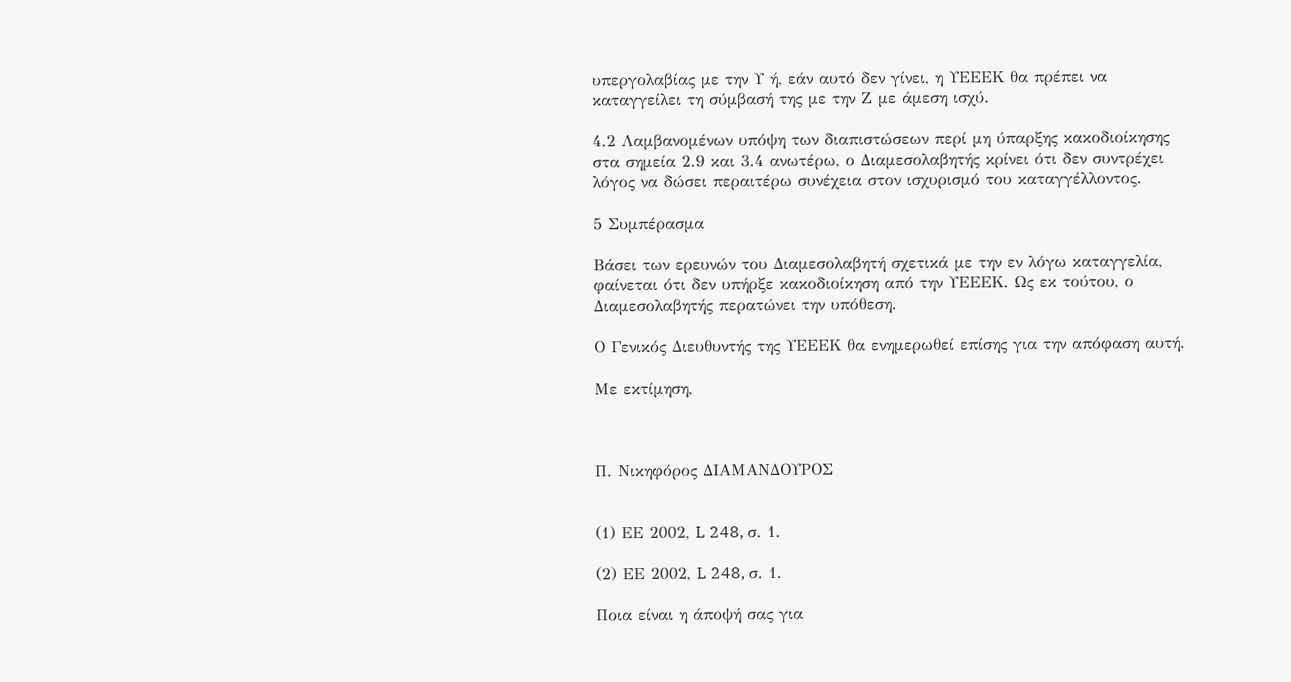υπεργολαβίας με την Υ ή, εάν αυτό δεν γίνει, η ΥΕΕΕΚ θα πρέπει να καταγγείλει τη σύμβασή της με την Ζ με άμεση ισχύ.

4.2 Λαμβανομένων υπόψη των διαπιστώσεων περί μη ύπαρξης κακοδιοίκησης στα σημεία 2.9 και 3.4 ανωτέρω, ο Διαμεσολαβητής κρίνει ότι δεν συντρέχει λόγος να δώσει περαιτέρω συνέχεια στον ισχυρισμό του καταγγέλλοντος.

5 Συμπέρασμα

Βάσει των ερευνών του Διαμεσολαβητή σχετικά με την εν λόγω καταγγελία, φαίνεται ότι δεν υπήρξε κακοδιοίκηση από την ΥΕΕΕΚ. Ως εκ τούτου, ο Διαμεσολαβητής περατώνει την υπόθεση.

Ο Γενικός Διευθυντής της ΥΕΕΕΚ θα ενημερωθεί επίσης για την απόφαση αυτή.

Με εκτίμηση,



Π. Νικηφόρος ΔΙΑΜΑΝΔΟΥΡΟΣ


(1) ΕΕ 2002, L 248, σ. 1.

(2) ΕΕ 2002, L 248, σ. 1.

Ποια είναι η άποψή σας για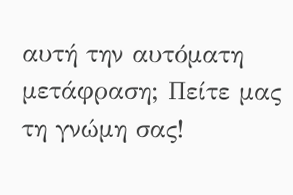αυτή την αυτόματη μετάφραση; Πείτε μας τη γνώμη σας!